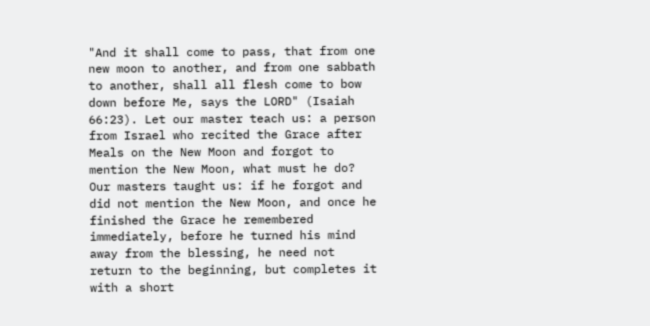"And it shall come to pass, that from one new moon to another, and from one sabbath to another, shall all flesh come to bow down before Me, says the LORD" (Isaiah 66:23). Let our master teach us: a person from Israel who recited the Grace after Meals on the New Moon and forgot to mention the New Moon, what must he do? Our masters taught us: if he forgot and did not mention the New Moon, and once he finished the Grace he remembered immediately, before he turned his mind away from the blessing, he need not return to the beginning, but completes it with a short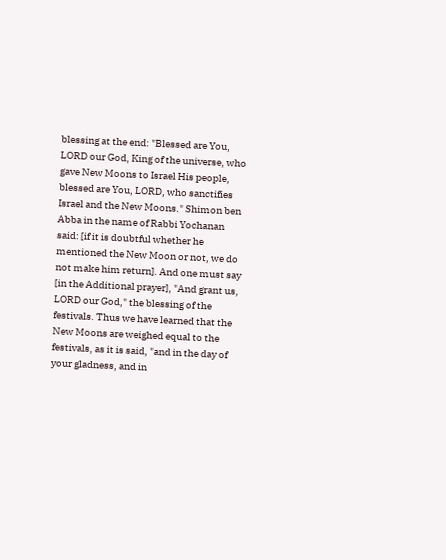blessing at the end: "Blessed are You, LORD our God, King of the universe, who gave New Moons to Israel His people, blessed are You, LORD, who sanctifies Israel and the New Moons." Shimon ben Abba in the name of Rabbi Yochanan said: [if it is doubtful whether he mentioned the New Moon or not, we do not make him return]. And one must say [in the Additional prayer], "And grant us, LORD our God," the blessing of the festivals. Thus we have learned that the New Moons are weighed equal to the festivals, as it is said, "and in the day of your gladness, and in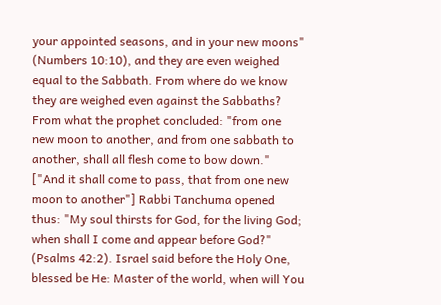your appointed seasons, and in your new moons" (Numbers 10:10), and they are even weighed equal to the Sabbath. From where do we know they are weighed even against the Sabbaths? From what the prophet concluded: "from one new moon to another, and from one sabbath to another, shall all flesh come to bow down." ["And it shall come to pass, that from one new moon to another"] Rabbi Tanchuma opened thus: "My soul thirsts for God, for the living God; when shall I come and appear before God?" (Psalms 42:2). Israel said before the Holy One, blessed be He: Master of the world, when will You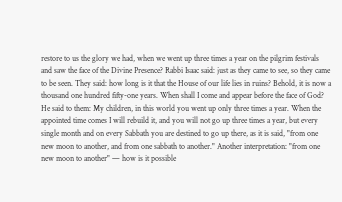restore to us the glory we had, when we went up three times a year on the pilgrim festivals and saw the face of the Divine Presence? Rabbi Isaac said: just as they came to see, so they came to be seen. They said: how long is it that the House of our life lies in ruins? Behold, it is now a thousand one hundred fifty-one years. When shall I come and appear before the face of God? He said to them: My children, in this world you went up only three times a year. When the appointed time comes I will rebuild it, and you will not go up three times a year, but every single month and on every Sabbath you are destined to go up there, as it is said, "from one new moon to another, and from one sabbath to another." Another interpretation: "from one new moon to another" — how is it possible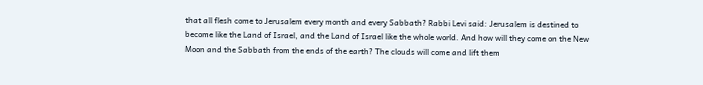that all flesh come to Jerusalem every month and every Sabbath? Rabbi Levi said: Jerusalem is destined to become like the Land of Israel, and the Land of Israel like the whole world. And how will they come on the New Moon and the Sabbath from the ends of the earth? The clouds will come and lift them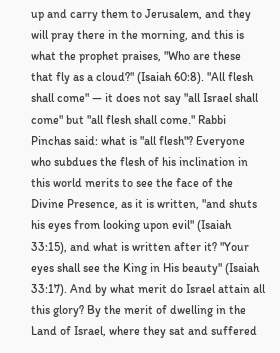up and carry them to Jerusalem, and they will pray there in the morning, and this is what the prophet praises, "Who are these that fly as a cloud?" (Isaiah 60:8). "All flesh shall come" — it does not say "all Israel shall come" but "all flesh shall come." Rabbi Pinchas said: what is "all flesh"? Everyone who subdues the flesh of his inclination in this world merits to see the face of the Divine Presence, as it is written, "and shuts his eyes from looking upon evil" (Isaiah 33:15), and what is written after it? "Your eyes shall see the King in His beauty" (Isaiah 33:17). And by what merit do Israel attain all this glory? By the merit of dwelling in the Land of Israel, where they sat and suffered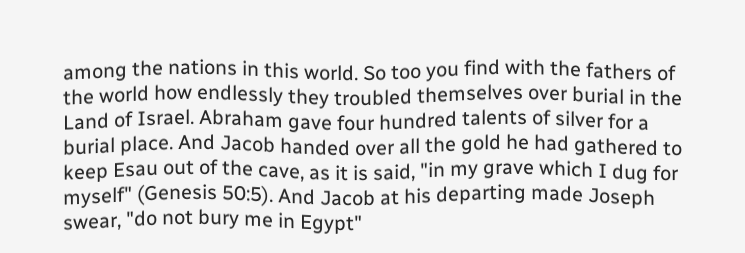among the nations in this world. So too you find with the fathers of the world how endlessly they troubled themselves over burial in the Land of Israel. Abraham gave four hundred talents of silver for a burial place. And Jacob handed over all the gold he had gathered to keep Esau out of the cave, as it is said, "in my grave which I dug for myself" (Genesis 50:5). And Jacob at his departing made Joseph swear, "do not bury me in Egypt"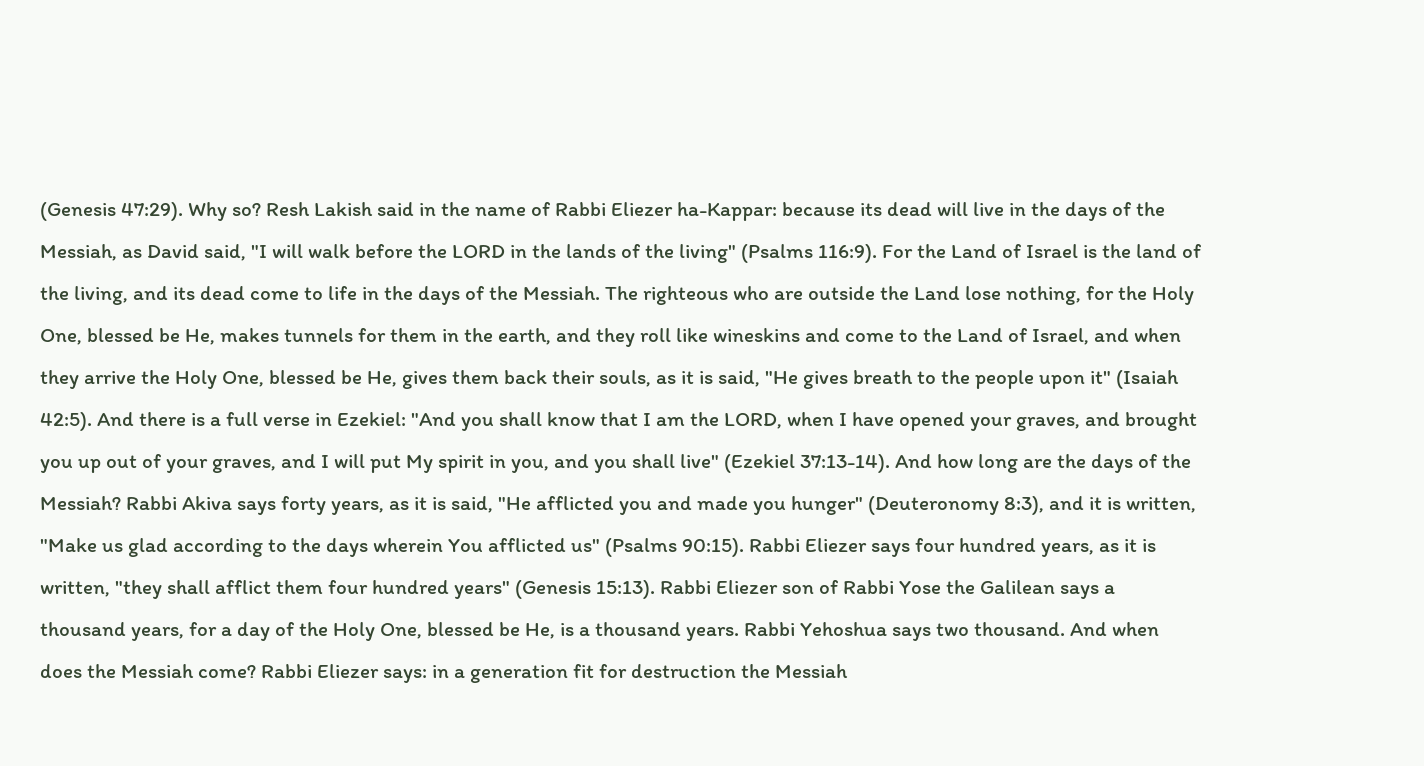(Genesis 47:29). Why so? Resh Lakish said in the name of Rabbi Eliezer ha-Kappar: because its dead will live in the days of the Messiah, as David said, "I will walk before the LORD in the lands of the living" (Psalms 116:9). For the Land of Israel is the land of the living, and its dead come to life in the days of the Messiah. The righteous who are outside the Land lose nothing, for the Holy One, blessed be He, makes tunnels for them in the earth, and they roll like wineskins and come to the Land of Israel, and when they arrive the Holy One, blessed be He, gives them back their souls, as it is said, "He gives breath to the people upon it" (Isaiah 42:5). And there is a full verse in Ezekiel: "And you shall know that I am the LORD, when I have opened your graves, and brought you up out of your graves, and I will put My spirit in you, and you shall live" (Ezekiel 37:13-14). And how long are the days of the Messiah? Rabbi Akiva says forty years, as it is said, "He afflicted you and made you hunger" (Deuteronomy 8:3), and it is written, "Make us glad according to the days wherein You afflicted us" (Psalms 90:15). Rabbi Eliezer says four hundred years, as it is written, "they shall afflict them four hundred years" (Genesis 15:13). Rabbi Eliezer son of Rabbi Yose the Galilean says a thousand years, for a day of the Holy One, blessed be He, is a thousand years. Rabbi Yehoshua says two thousand. And when does the Messiah come? Rabbi Eliezer says: in a generation fit for destruction the Messiah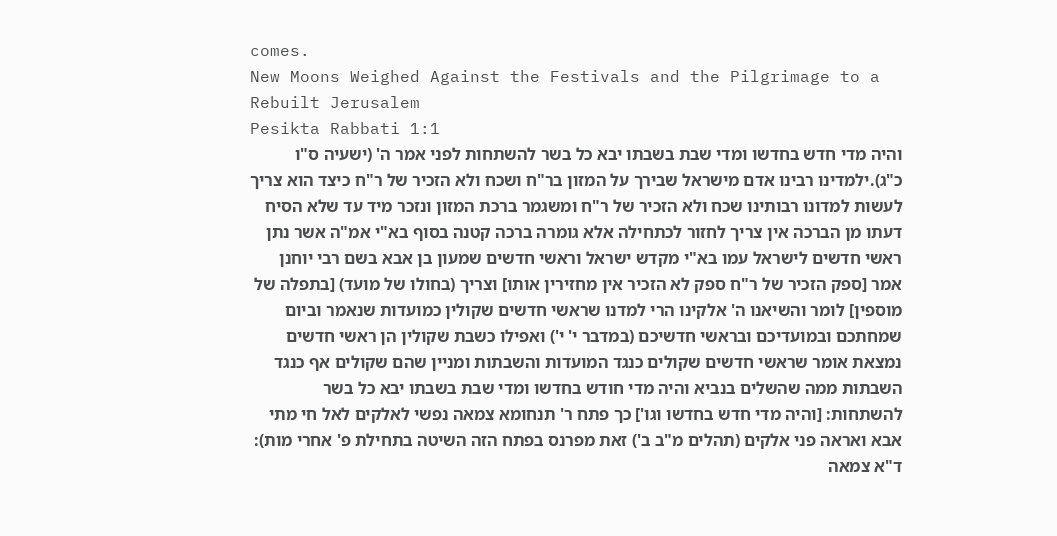comes.
New Moons Weighed Against the Festivals and the Pilgrimage to a Rebuilt Jerusalem
Pesikta Rabbati 1:1
והיה מדי חדש בחדשו ומדי שבת בשבתו יבא כל בשר להשתחות לפני אמר ה' (ישעיה ס"ו כ"ג).ילמדינו רבינו אדם מישראל שבירך על המזון בר"ח ושכח ולא הזכיר של ר"ח כיצד הוא צריך לעשות למדונו רבותינו שכח ולא הזכיר של ר"ח ומשגמר ברכת המזון ונזכר מיד עד שלא הסיח דעתו מן הברכה אין צריך לחזור לכתחילה אלא גומרה ברכה קטנה בסוף בא"י אמ"ה אשר נתן ראשי חדשים לישראל עמו בא"י מקדש ישראל וראשי חדשים שמעון בן אבא בשם רבי יוחנן אמר [ספק הזכיר של ר"ח ספק לא הזכיר אין מחזירין אותו] וצריך (בחולו של מועד) [בתפלה של מוספין] לומר והשיאנו ה' אלקינו הרי למדנו שראשי חדשים שקולין כמועדות שנאמר וביום שמחתכם ובמועדיכם ובראשי חדשיכם (במדבר י' י') ואפילו כשבת שקולין הן ראשי חדשים נמצאת אומר שראשי חדשים שקולים כנגד המועדות והשבתות ומניין שהם שקולים אף כנגד השבתות ממה שהשלים בנביא והיה מדי חודש בחדשו ומדי שבת בשבתו יבא כל בשר להשתחות: [והיה מדי חדש בחדשו וגו'] כך פתח ר' תנחומא צמאה נפשי לאלקים לאל חי מתי אבא ואראה פני אלקים (תהלים מ"ב ב') זאת מפרנס בפתח הזה השיטה בתחילת פ' אחרי מות): ד"א צמאה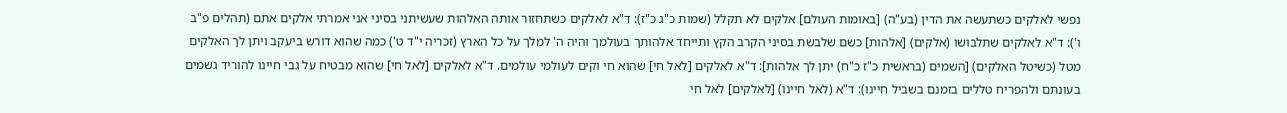נפשי לאלקים כשתעשה את הדין (בע"ה) [באומות העולם] אלקים לא תקלל (שמות כ"ג כ"ז): ד"א לאלקים כשתחזור אותה האלהות שעשיתני בסיני אני אמרתי אלקים אתם (תהלים פ"ב ו'): ד"א לאלקים שתלבושו (אלקים) [אלהות] כשם שלבשת בסיני הקרב הקץ ותייחד אלהותך בעולמך והיה ה' למלך על כל הארץ (זכריה י"ד ט') כמה שהוא דורש ביעקב ויתן לך האלקים מטל (כשיטל האלקים) [השמים (בראשית כ"ז כ"ח) יתן לך אלהות]: ד"א לאלקים [לאל חי] שהוא חי וקים לעולמי עולמים. ד"א לאלקים [לאל חי] שהוא מבטיח על גבי חיינו להוריד גשמים בעונתם ולהפריח טללים בזמנם בשביל חיינו): ד"א (לאל חיינו) [לאלקים] לאל חי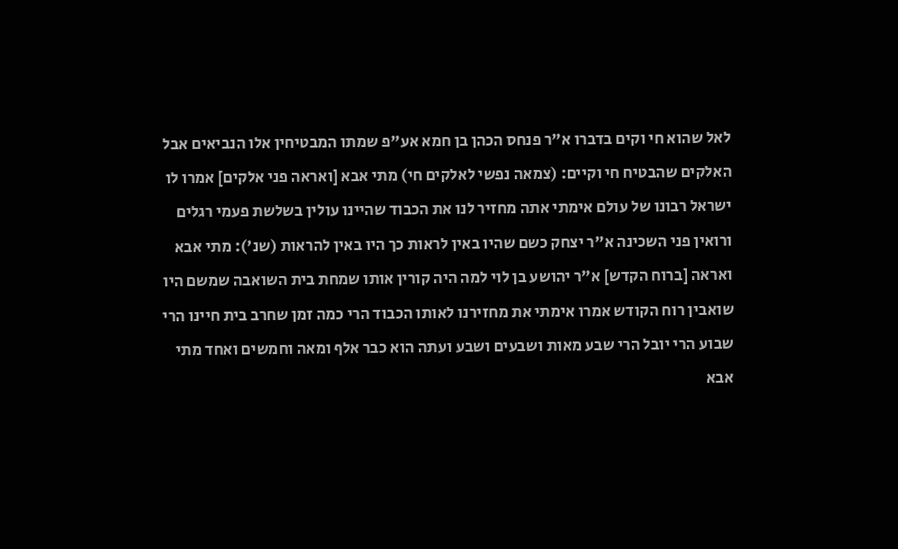לאל שהוא חי וקים בדברו א"ר פנחס הכהן בן חמא אע"פ שמתו המבטיחין אלו הנביאים אבל האלקים שהבטיח חי וקיים: (צמאה נפשי לאלקים חי) מתי אבא [ואראה פני אלקים] אמרו לו ישראל רבונו של עולם אימתי אתה מחזיר לנו את הכבוד שהיינו עולין בשלשת פעמי רגלים ורואין פני השכינה א"ר יצחק כשם שהיו באין לראות כך היו באין להראות (שנ'): מתי אבא ואראה [ברוח הקדש] א"ר יהושע בן לוי למה היה קורין אותו שמחת בית השואבה שמשם היו שואבין רוח הקודש אמרו אימתי את מחזירנו לאותו הכבוד הרי כמה זמן שחרב בית חיינו הרי שבוע הרי יובל הרי שבע מאות ושבעים ושבע ועתה הוא כבר אלף ומאה וחמשים ואחד מתי אבא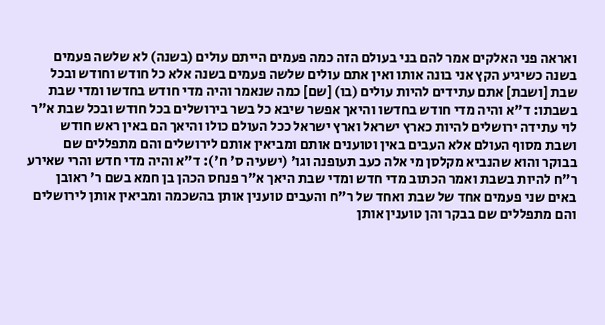ואראה פני האלקים אמר להם בני בעולם הזה כמה פעמים הייתם עולים (בשנה) לא שלשה פעמים בשנה כשיגיע הקץ אני בונה אותו ואין אתם עולים שלשה פעמים בשנה אלא כל חודש וחודש ובכל שבת [ושבת] אתם עתידים להיות עולים (בו) [שם] כמה שנאמר והיה מדי חודש בחדשו ומדי שבת בשבתו: ד"א והיה מדי חודש בחדשו והיאך אפשר שיבא כל בשר בירושלים בכל חודש ובכל שבת א"ר לוי עתידה ירושלים להיות כארץ ישראל וארץ ישראל ככל העולם כולו והיאך הם באין ראש חודש ושבת מסוף העולם אלא העבים באין וטוענים אותם ומביאין אותם לירושלים והם מתפללים שם בבוקר והוא שהנביא מקלסן מי אלה כעב תעופנה וגו' (ישעיה ס' ח'): ד"א והיה מדי חדש והרי שאירע ר"ח להיות בשבת ואמר הכתוב מדי חדש ומדי שבת היאך א"ר פנחס הכהן בן חמא בשם ר' ראובן באים שני פעמים אחד של שבת ואחד של ר"ח והעבים טוענין אותן בהשכמה ומביאין אותן לירושלים והם מתפללים שם בבקר והן טוענין אותן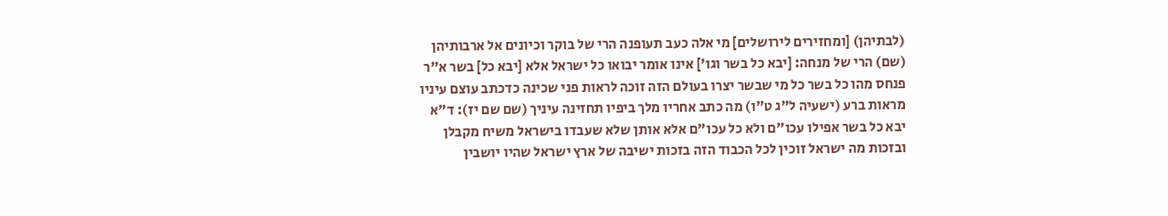(לבתיהן) [ומחזירים לירושלים] מי אלה כעב תעופנה הרי של בוקר וכיונים אל ארבותיהן (שם) הרי של מנחה: [יבא כל בשר וגו'] אינו אומר יבואו כל ישראל אלא [יבא כל] בשר א"ר פנחס מהו כל בשר כל מי שבשר יצרו בעולם הזה זוכה לראות פני שכינה כדכתב עוצם עיניו מראות ברע (ישעיה ל"ג ט"ו) מה כתב אחריו מלך ביפיו תחזינה עיניך (שם שם יז): ד"א יבא כל בשר אפילו עכו"ם ולא כל עכו"ם אלא אותן שלא שעבדו בישראל משיח מקבלן ובזכות מה ישראל זוכין לכל הכבוד הזה בזכות ישיבה של ארץ ישראל שהיו יושבין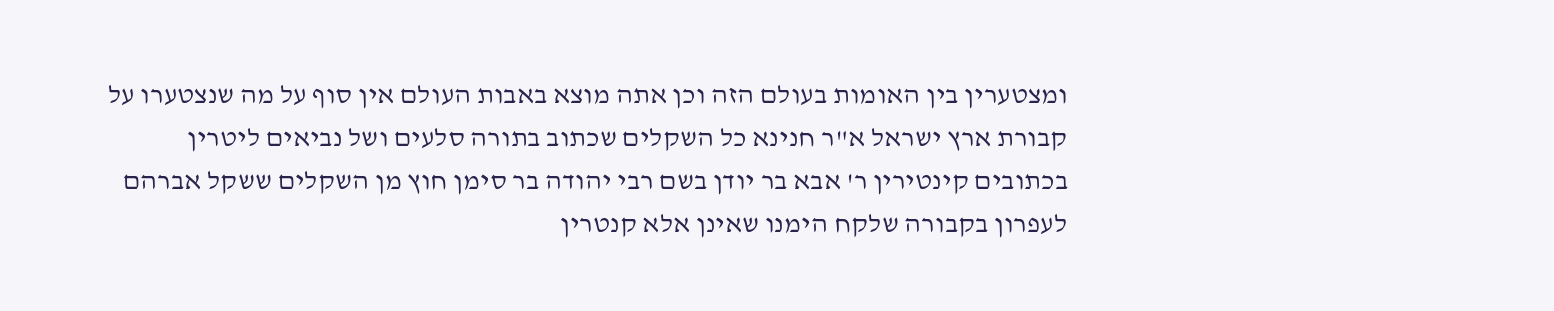ומצטערין בין האומות בעולם הזה וכן אתה מוצא באבות העולם אין סוף על מה שנצטערו על קבורת ארץ ישראל א"ר חנינא כל השקלים שכתוב בתורה סלעים ושל נביאים ליטרין בכתובים קינטירין ר' אבא בר יודן בשם רבי יהודה בר סימן חוץ מן השקלים ששקל אברהם לעפרון בקבורה שלקח הימנו שאינן אלא קנטרין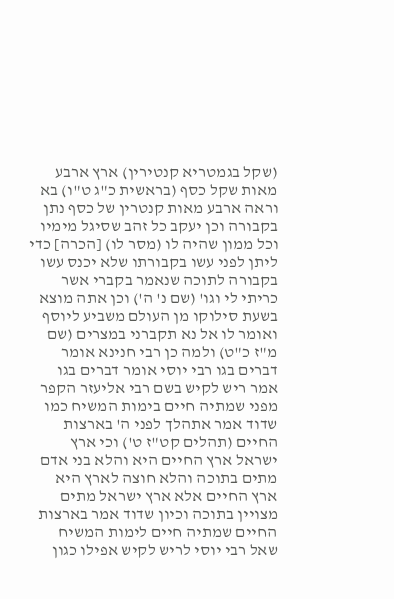(שקל בגמטריא קנטירין) ארץ ארבע מאות שקל כסף (בראשית כ"ג ט"ו) בא וראה ארבע מאות קנטרין של כסף נתן בקבורה וכן יעקב כל זהב שסיגל מימיו וכל ממון שהיה לו (מסר לו) [הכרה] כדי ליתן לפני עשו בקבורתו שלא יכנס עשו בקבורה לתוכה שנאמר בקברי אשר כריתי לי וגו' (שם נ' ה') וכן אתה מוצא בשעת סילוקו מן העולם משביע ליוסף ואומר לו אל נא תקברני במצרים (שם מ"ז כ"ט) ולמה כן רבי חנינא אומר דברים בגו רבי יוסי אומר דברים בגו אמר ריש לקיש בשם רבי אליעזר הקפר מפני שמתיה חיים בימות המשיח כמו שדוד אמר אתהלך לפני ה' בארצות החיים (תהלים קט"ז ט') וכי ארץ ישראל ארץ החיים היא והלא בני אדם מתים בתוכה והלא חוצה לארץ היא ארץ החיים אלא ארץ ישראל מתים מצויין בתוכה וכיון שדוד אמר בארצות החיים שמתיה חיים לימות המשיח שאל רבי יוסי לריש לקיש אפילו כגון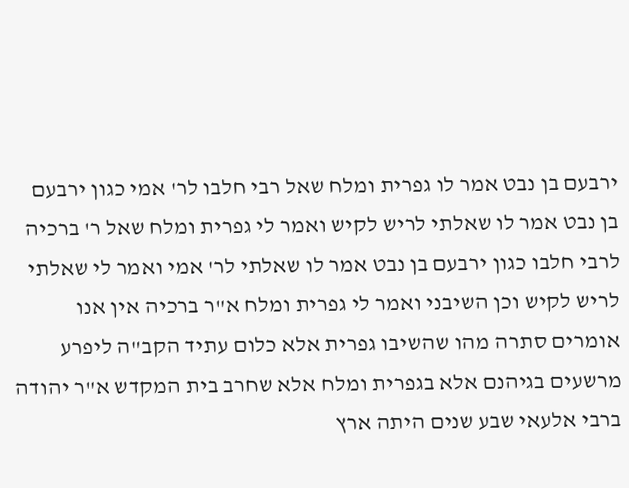ירבעם בן נבט אמר לו גפרית ומלח שאל רבי חלבו לר' אמי כגון ירבעם בן נבט אמר לו שאלתי לריש לקיש ואמר לי גפרית ומלח שאל ר' ברכיה לרבי חלבו כגון ירבעם בן נבט אמר לו שאלתי לר' אמי ואמר לי שאלתי לריש לקיש וכן השיבני ואמר לי גפרית ומלח א"ר ברכיה אין אנו אומרים סתרה מהו שהשיבו גפרית אלא כלום עתיד הקב"ה ליפרע מרשעים בגיהנם אלא בגפרית ומלח אלא שחרב בית המקדש א"ר יהודה ברבי אלעאי שבע שנים היתה ארץ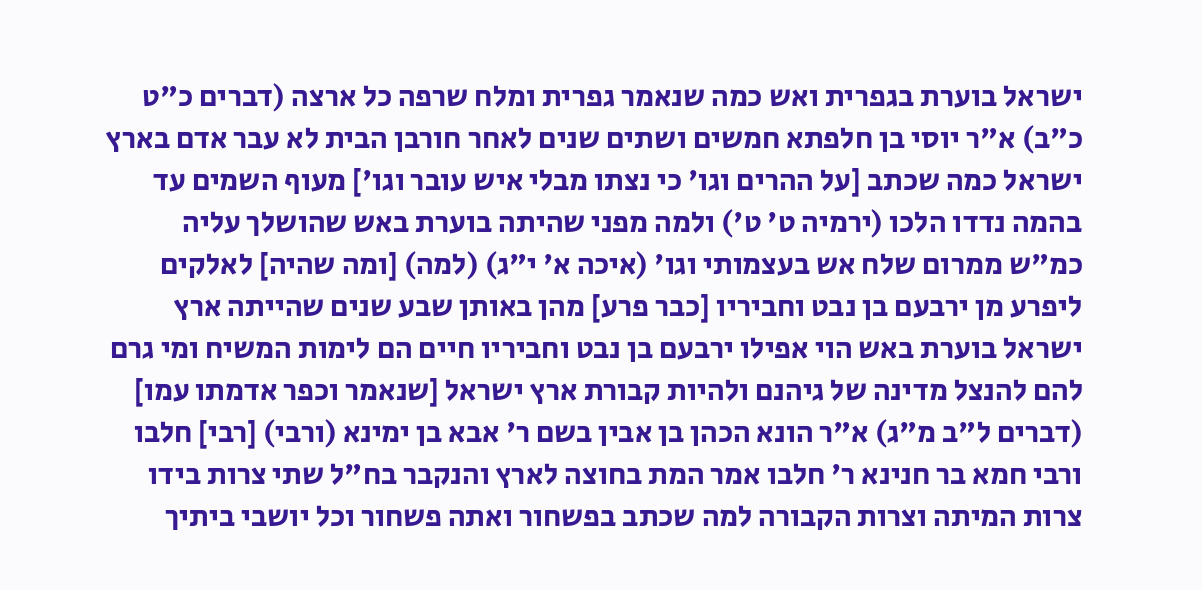ישראל בוערת בגפרית ואש כמה שנאמר גפרית ומלח שרפה כל ארצה (דברים כ"ט כ"ב) א"ר יוסי בן חלפתא חמשים ושתים שנים לאחר חורבן הבית לא עבר אדם בארץ ישראל כמה שכתב [על ההרים וגו' כי נצתו מבלי איש עובר וגו'] מעוף השמים עד בהמה נדדו הלכו (ירמיה ט' ט') ולמה מפני שהיתה בוערת באש שהושלך עליה כמ"ש ממרום שלח אש בעצמותי וגו' (איכה א' י"ג) (למה) [ומה שהיה] לאלקים ליפרע מן ירבעם בן נבט וחביריו [כבר פרע] מהן באותן שבע שנים שהייתה ארץ ישראל בוערת באש הוי אפילו ירבעם בן נבט וחביריו חיים הם לימות המשיח ומי גרם להם להנצל מדינה של גיהנם ולהיות קבורת ארץ ישראל [שנאמר וכפר אדמתו עמו] (דברים ל"ב מ"ג) א"ר הונא הכהן בן אבין בשם ר' אבא בן ימינא (ורבי) [רבי] חלבו ורבי חמא בר חנינא ר' חלבו אמר המת בחוצה לארץ והנקבר בח"ל שתי צרות בידו צרות המיתה וצרות הקבורה למה שכתב בפשחור ואתה פשחור וכל יושבי ביתיך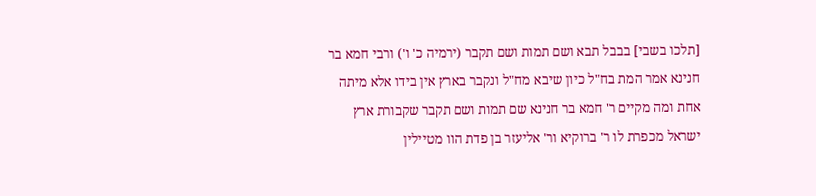[תלכו בשבי] בבבל תבא ושם תמות ושם תקבר (ירמיה כ' ו') ורבי חמא בר חנינא אמר המת בח"ל כיון שיבא מח"ל ונקבר בארץ אין בידו אלא מיתה אחת ומה מקיים ר' חמא בר חנינא שם תמות ושם תקבר שקבורת ארץ ישראל מכפרת לו ר' ברוקיא ור' אליעזר בן פדת הוו מטיילין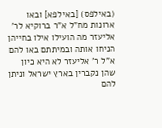(באילפס) [באילפא] ובאו ארונות מח"ל א"ר ברוקיא לר' אליעזר מה הועילו אילו בחייהן הניחו אותה ובמיתתם באו להם א"ל ר' אליעזר לא היא כיון שהן נקברין בארץ ישראל וניתן להם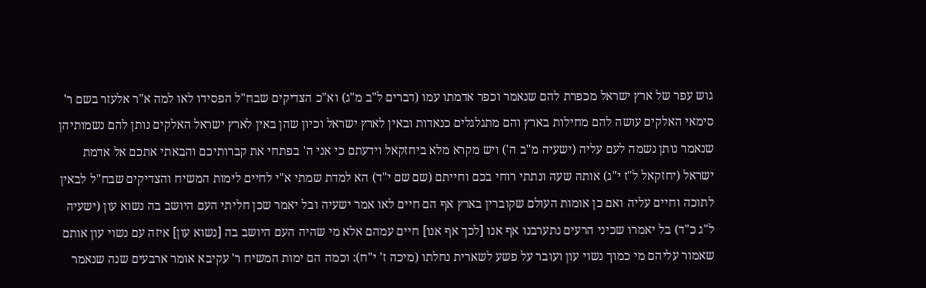גוש עפר של ארץ ישראל מכפרת להם שנאמר וכפר אדמתו עמו (דברים ל"ב מ"ג) וא"כ הצדיקים שבח"ל הפסידו לאו למה א"ר אלעזר בשם ר' סימאי האלקים עושה להם מחילות בארץ והם מתגלגלים כנאדות ובאין לארץ ישראל וכיון שהן באין לארץ ישראל האלקים נותן להם נשמותיהן שנאמר נותן נשמה לעם עליה (ישעיה מ"ב ה') ויש מקרא מלא ביחזקאל וידעתם כי אני ה' בפתחי את קברותיכם והבאתי אתכם אל אדמת ישראל (יחזקאל ל"ז י"ג) אותה שעה ונתתי רוחי בכם וחייתם (שם שם י"ד) הא למדת שמתי א"י לחיים לימות המשיח והצדיקים שבח"ל לבאין לתוכה וחיים עליה ואם כן אומות העולם שקוברין בארץ אף הם חיים לאו אמר ישעיה ובל יאמר שכן חליתי העם היושב בה נשוא עון (ישעיה ל"ג כ"ד) בל יאמרו שכיני הרעים נתערבנו אף אנו [לכך אף אנו] חיים עמהם אלא מי שהיה העם היושב בה [נשוא עון] איזה עם נשוי עון אותם שאמור עליהם מי כמוך נשוי עון ועובר על פשע לשארית נחלתו (מיכה ז' י"ח): וכמה הם ימות המשיח ר' עקיבא אומר ארבעים שנה שנאמר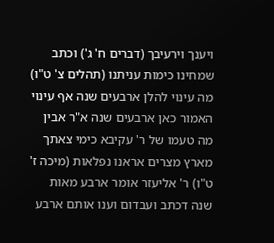ויענך וירעיבך (דברים ח' ג') וכתב שמחינו כימות עניתנו (תהלים צ' ט"ו) מה עינוי להלן ארבעים שנה אף עינוי האמור כאן ארבעים שנה א"ר אבין מה טעמו של ר' עקיבא כימי צאתך מארץ מצרים אראנו נפלאות (מיכה ז' ט"ו) ר' אליעזר אומר ארבע מאות שנה דכתב ועבדום וענו אותם ארבע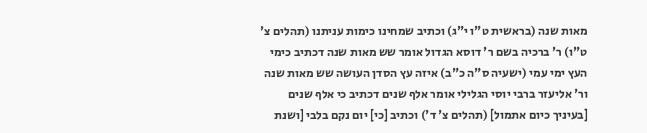מאות שנה (בראשית ט"ו י"ג) וכתיב שמחינו כימות עניתנו (תהלים צ' ט"ו) ר' ברכיה בשם ר' דוסא הגדול אומר שש מאות שנה דכתיב כימי העץ ימי עמי (ישעיה ס"ה כ"ב) איזה עץ הסדן העושה שש מאות שנה ור' אליעזר ברבי יוסי הגלילי אומר אלף שנים דכתיב כי אלף שנים [בעיניך כיום אתמול] (תהלים צ' ד') וכתיב [כי] יום נקם בלבי [ושנת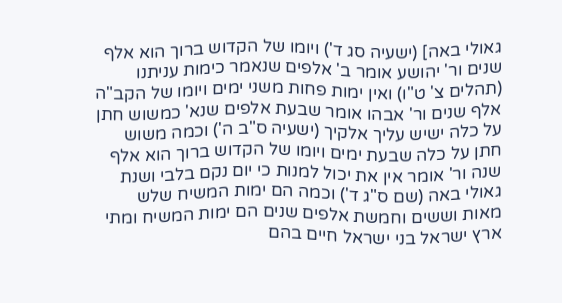גאולי באה] (ישעיה סג ד') ויומו של הקדוש ברוך הוא אלף שנים ור' יהושע אומר ב' אלפים שנאמר כימות עניתנו (תהלים צ' ט"ו) ואין ימות פחות משני ימים ויומו של הקב"ה אלף שנים ור' אבהו אומר שבעת אלפים שנא' כמשוש חתן על כלה ישיש עליך אלקיך (ישעיה ס"ב ה') וכמה משוש חתן על כלה שבעת ימים ויומו של הקדוש ברוך הוא אלף שנה ור' אומר אין את יכול למנות כי יום נקם בלבי ושנת גאולי באה (שם ס"ג ד') וכמה הם ימות המשיח שלש מאות וששים וחמשת אלפים שנים הם ימות המשיח ומתי ארץ ישראל בני ישראל חיים בהם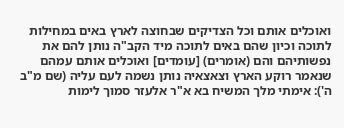ואוכלים אותם וכל הצדיקים שבחוצה לארץ באים במחילות לתוכה וכיון שהם באים לתוכה מיד הקב"ה נותן להם את נפשותיהם והם (אומרים) [עומדים] ואוכלים אותם עמהם שנאמר רוקע הארץ וצאצאיה נותן נשמה לעם עליה (שם מ"ב ה'): אימתי מלך המשיח בא א"ר אלעזר סמוך לימות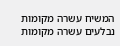המשיח עשרה מקומות נבלעים עשרה מקומות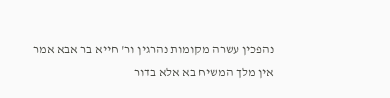נהפכין עשרה מקומות נהרגין ור' חייא בר אבא אמר אין מלך המשיח בא אלא בדור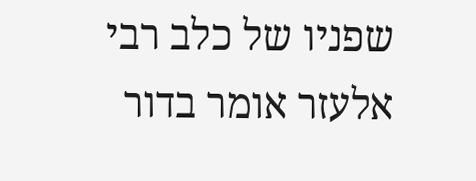שפניו של כלב רבי אלעזר אומר בדור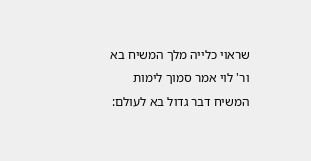שראוי כלייה מלך המשיח בא ור' לוי אמר סמוך לימות המשיח דבר גדול בא לעולם: